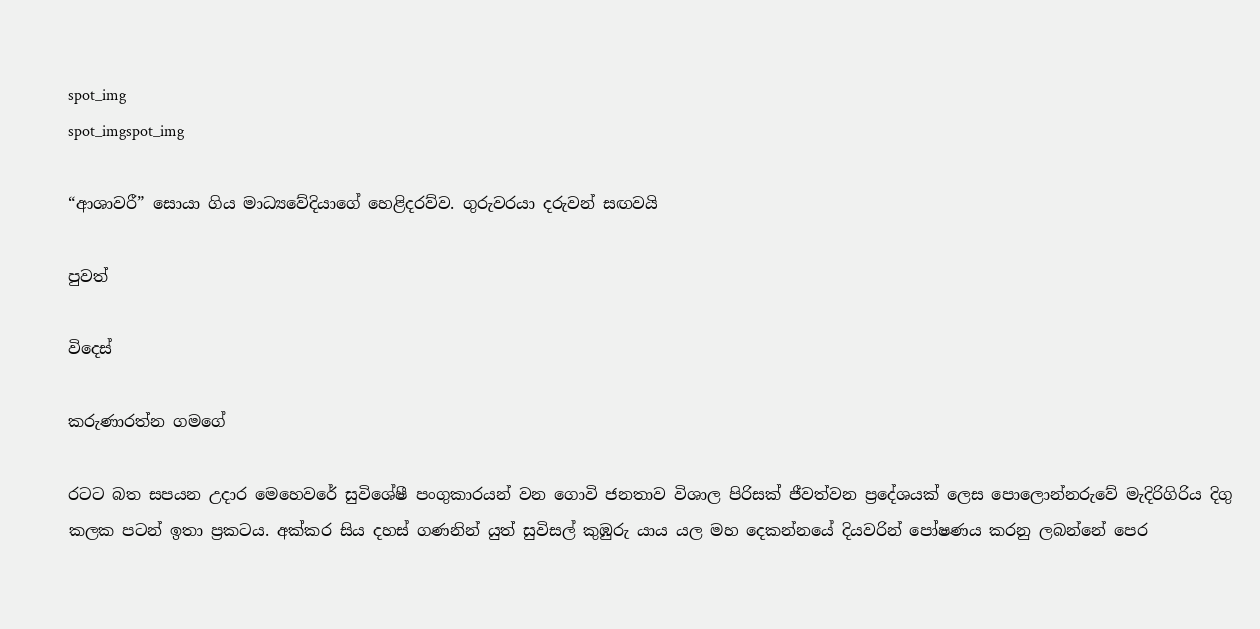spot_img
spot_imgspot_img

“ආශාවරී” සොයා ගිය මාධ්‍යවේදියාගේ හෙළිදරව්ව. ගුරුවරයා දරුවන් සඟවයි

පුවත්

විදෙස්

කරුණාරත්න ගමගේ

රටට බත සපයන උදාර මෙහෙවරේ සුවිශේෂී පංගුකාරයන් වන ගොවි ජනතාව විශාල පිරිසක් ජීවත්වන ප්‍රදේශයක් ලෙස පොලොන්නරුවේ මැදිරිගිරිය දිගු කලක පටන් ඉතා ප්‍රකටය. අක්කර සිය දහස් ගණනින් යුත් සුවිසල් කුඹුරු යාය යල මහ දෙකන්නයේ දියවරින් පෝෂණය කරනු ලබන්නේ පෙර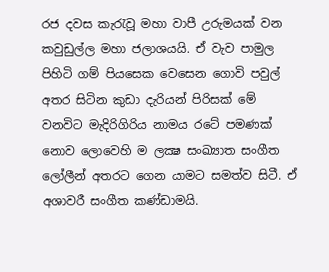රජ දවස කැරැවූ මහා වාපී උරුමයක් වන කවුඩුල්ල මහා ජලාශයයි. ඒ වැව පාමුල පිහිටි ගම් පියසෙක වෙසෙන ගොවි පවුල් අතර සිටින කුඩා දැරියන් පිරිසක් මේ වනවිට මැදිරිගිරිය නාමය රටේ පමණක් නොව ලොවෙහි ම ලක්‍ෂ සංඛ්‍යාත සංගීත ලෝලීන් අතරට ගෙන යාමට සමත්ව සිටී. ඒ අශාවරී සංගීත කණ්ඩාමයි.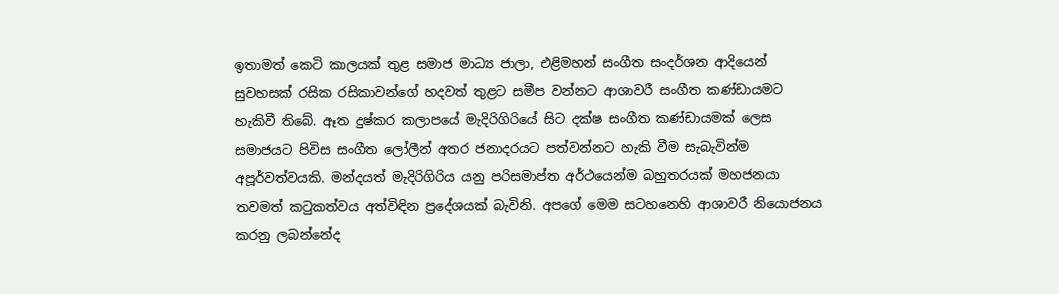ඉතාමත් කෙටි කාලයක් තුළ සමාජ මාධ්‍ය ජාලා, එළිමහන් සංගීත සංදර්ශන ආදියෙන් සුවහසක් රසික රසිකාවන්ගේ හදවත් තුළට සමීප වන්නට ආශාවරී සංගීත කණ්ඩායමට හැකිවී තිබේ. ඈත දුෂ්කර කලාපයේ මැදිරිගිරියේ සිට දක්ෂ සංගීත කණ්ඩායමක් ලෙස සමාජයට පිවිස සංගීත ලෝලීන් අතර ජනාදරයට පත්වන්නට හැකි වීම සැබැවින්ම අපූර්වත්වයකි. මන්දයත් මැදිරිගිරිය යනු පරිසමාප්ත අර්ථයෙන්ම බහුතරයක් මහජනයා තවමත් කටුකත්වය අත්විඳින ප්‍රදේශයක් බැවිනි. අපගේ මෙම සටහනෙහි ආශාවරී නියොජනය කරනු ලබන්නේද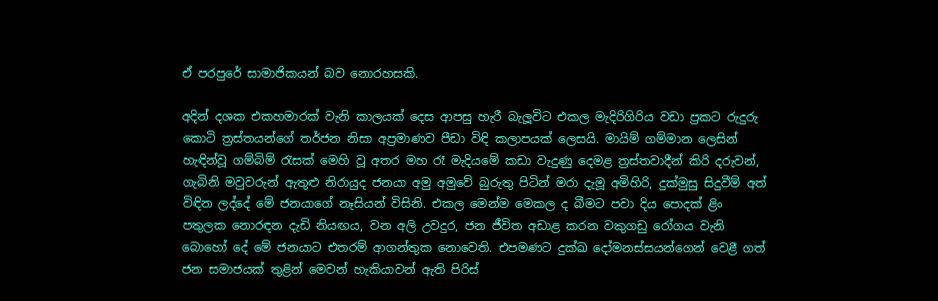ඒ පරපුරේ සාමාජිකයන් බව නොරහසකි.

අදින් දශක එකහමාරක් වැනි කාලයක් දෙස ආපසු හැරී බැලූවිට එකල මැදිරිගිරිය වඩා ප්‍රකට රුදුරු කොටි ත්‍රස්තයන්ගේ තර්ජන නිසා අප්‍රමාණව පීඩා විඳි කලාපයක් ලෙසයි. මායිම් ගම්මාන ලෙසින් හැඳින්වූ ගම්බිම් රැසක් මෙහි වූ අතර මහ රෑ මැදියමේ කඩා වැදුණු දෙමළ ත්‍රස්තවාදීන් කිරි දරුවන්, ගැබිනි මවුවරුන් ඇතුළු නිරායුද ජනයා අමු අමුවේ බුරුතු පිටින් මරා දැමූ අමිහිරි, දුක්මුසු සිදුවීම් අත් විඳින ලද්දේ මේ ජනයාගේ නෑසියන් විසිනි. එකල මෙන්ම මෙකල ද බීමට පවා දිය පොදක් ළිං පතුලක නොරඳන දැඩි නියඟය, වන අලි උවදුර, ජන ජීවිත අඩාළ කරන වකුගඩු රෝගය වැනි බොහෝ දේ මේ ජනයාට එතරම් ආගන්තුක නොවෙති. එපමණට දුක්ඛ දෝමනස්සයන්ගෙන් වෙළී ගත් ජන සමාජයක් තුළින් මෙවන් හැකියාවන් ඇති පිරිස්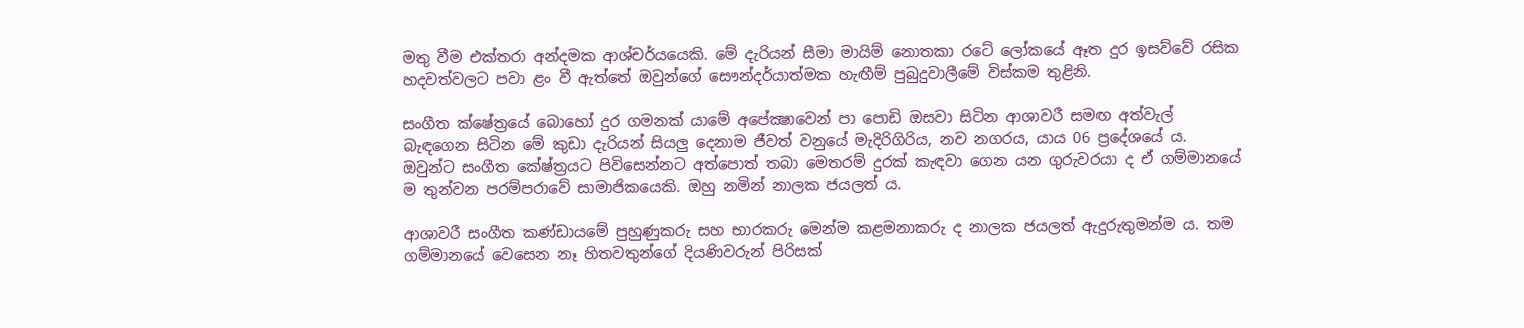මතු වීම එක්තරා අන්දමක ආශ්චර්යයෙකි. මේ දැරියන් සීමා මායිම් නොතකා රටේ ලෝකයේ ඈත දුර ඉසව්වේ රසික හදවත්වලට පවා ළං වී ඇත්තේ ඔවුන්ගේ සෞන්දර්යාත්මක හැඟීම් පුබුදුවාලීමේ විස්කම තුළිනි.

සංගීත ක්ෂේත්‍රයේ බොහෝ දුර ගමනක් යාමේ අපේක්‍ෂාවෙන් පා පොඩි ඔසවා සිටින ආශාවරී සමඟ අත්වැල් බැඳගෙන සිටින මේ කුඩා දැරියන් සියලු දෙනාම ජීවත් වනුයේ මැදිරිගිරිය, නව නගරය, යාය 06 ප්‍රදේශයේ ය. ඔවුන්ට සංගීත කේෂ්ත්‍රයට පිවිසෙන්නට අත්පොත් තබා මෙතරම් දුරක් කැඳවා ගෙන යන ගුරුවරයා ද ඒ ගම්මානයේ ම තුන්වන පරම්පරාවේ සාමාජිකයෙකි. ඔහු නමින් නාලක ජයලත් ය.

ආශාවරී සංගීත කණ්ඩායමේ පුහුණුකරු සහ භාරකරු මෙන්ම කළමනාකරු ද නාලක ජයලත් ඇදුරුතුමන්ම ය. තම ගම්මානයේ වෙසෙන නෑ හිතවතුන්ගේ දියණිවරුන් පිරිසක්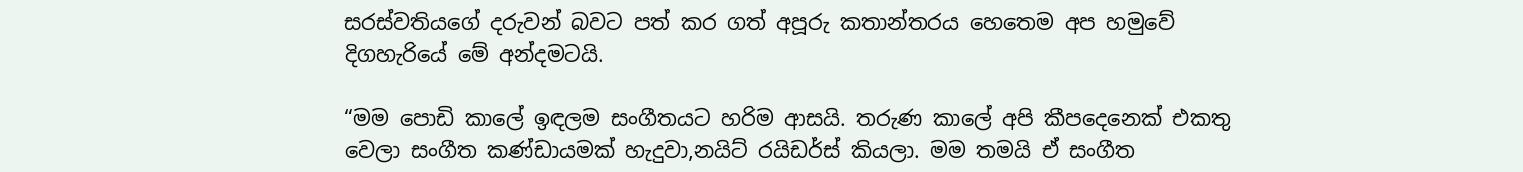සරස්වතියගේ දරුවන් බවට පත් කර ගත් අපූරු කතාන්තරය හෙතෙම අප හමුවේ දිගහැරියේ මේ අන්දමටයි.

“මම පොඩි කාලේ ඉඳලම සංගීතයට හරිම ආසයි. තරුණ කාලේ අපි කීපදෙනෙක් එකතු වෙලා සංගීත කණ්ඩායමක් හැදුවා,නයිට් රයිඩර්ස් කියලා. මම තමයි ඒ සංගීත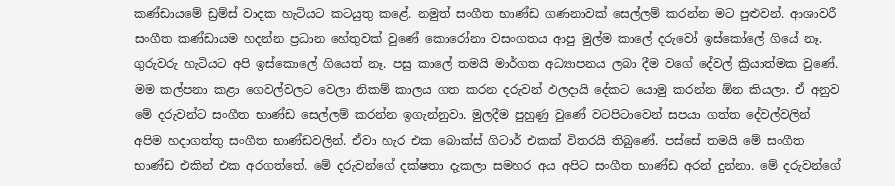කණ්ඩායමේ ඩ්‍රම්ස් වාදක හැටියට කටයුතු කළේ. නමුත් සංගීත භාණ්ඩ ගණනාවක් සෙල්ලම් කරන්න මට පුළුවන්. ආශාවරී සංගීත කණ්ඩායම හදන්න ප්‍රධාන හේතුවක් වුණේ කොරෝනා වසංගතය ආපු මුල්ම කාලේ දරුවෝ ඉස්කෝලේ ගියේ නෑ. ගුරුවරු හැටියට අපි ඉස්කොලේ ගියෙත් නෑ. පසු කාලේ තමයි මාර්ගත අධ්‍යාපනය ලබා දීම වගේ දේවල් ක්‍රියාත්මක වුණේ. මම කල්පනා කළා ගෙවල්වලට වෙලා නිකම් කාලය ගත කරන දරුවන් ඵලදායි දේකට යොමු කරන්න ඕන කියලා. ඒ අනුව මේ දරුවන්ට සංගීත භාණ්ඩ සෙල්ලම් කරන්න ඉගැන්නුවා. මුලදීම පුහුණු වුණේ වටපිටාවෙන් සපයා ගත්ත දේවල්වලින් අපිම හදාගත්තු සංගීත භාණ්ඩවලින්. ඒවා හැර එක බොක්ස් ගිටාර් එකක් විතරයි තිබුණේ. පස්සේ තමයි මේ සංගීත භාණ්ඩ එකින් එක අරගත්තේ. මේ දරුවන්ගේ දක්ෂතා දැකලා සමහර අය අපිට සංගීත භාණ්ඩ අරන් දුන්නා. මේ දරුවන්ගේ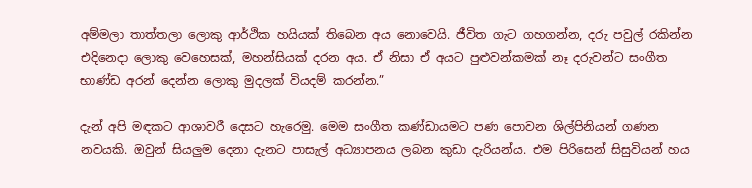අම්මලා තාත්තලා ලොකු ආර්ථික හයියක් තිබෙන අය නොවෙයි. ජීවිත ගැට ගහගන්න, දරු පවුල් රකින්න එදිනෙදා ලොකු වෙහෙසක්, මහන්සියක් දරන අය. ඒ නිසා ඒ අයට පුළුවන්කමක් නෑ දරුවන්ට සංගීත භාණ්ඩ අරන් දෙන්න ලොකු මුදලක් වියදම් කරන්න.”

දැන් අපි මඳකට ආශාවරී දෙසට හැරෙමු. මෙම සංගීත කණ්ඩායමට පණ පොවන ශිල්පිනියන් ගණන නවයකි. ඔවුන් සියලුම දෙනා දැනට පාසැල් අධ්‍යාපනය ලබන කුඩා දැරියන්ය. එම පිරිසෙන් සිසුවියන් හය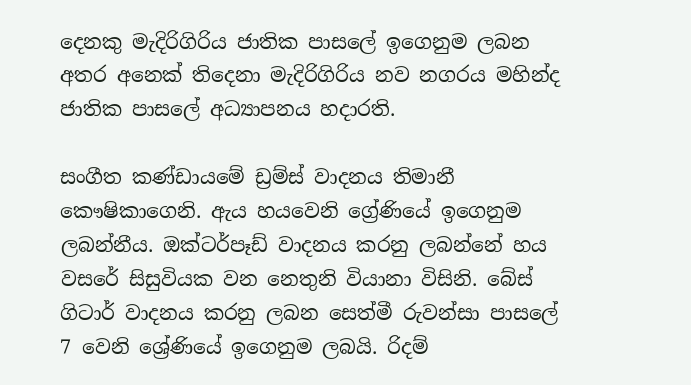දෙනකු මැදිරිගිරිය ජාතික පාසලේ ඉගෙනුම ලබන අතර අනෙක් තිදෙනා මැදිරිගිරිය නව නගරය මහින්ද ජාතික පාසලේ අධ්‍යාපනය හදාරති.

සංගීත කණ්ඩායමේ ඩ්‍රම්ස් වාදනය තිමානී කෞෂිකාගෙනි. ඇය හයවෙනි ග්‍රේණියේ ඉගෙනුම ලබන්නීය. ඔක්ටර්පෑඩ් වාදනය කරනු ලබන්නේ හය වසරේ සිසුවියක වන නෙතුනි වියානා විසිනි. බේස් ගිටාර් වාදනය කරනු ලබන සෙත්මී රුවන්සා පාසලේ 7 වෙනි ශ්‍රේණියේ ඉගෙනුම ලබයි. රිදම්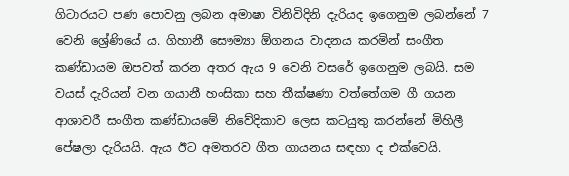ගිටාරයට පණ පොවනු ලබන අමාෂා විනිවිදිනි දැරියද ඉගෙනුම ලබන්නේ 7 වෙනි ශ්‍රේණියේ ය. ගිහානී සෞම්‍යා ඕගනය වාදනය කරමින් සංගීත කණ්ඩායම ඔපවත් කරන අතර ඇය 9 වෙනි වසරේ ඉගෙනුම ලබයි. සම වයස් දැරියන් වන ගයානී හංසිකා සහ තීක්ෂණා වත්තේගම ගී ගයන ආශාවරී සංගීත කණ්ඩායමේ නිවේදිකාව ලෙස කටයුතු කරන්නේ මිහිලී පේෂලා දැරියයි. ඇය ඊට අමතරව ගීත ගායනය සඳහා ද එක්වෙයි.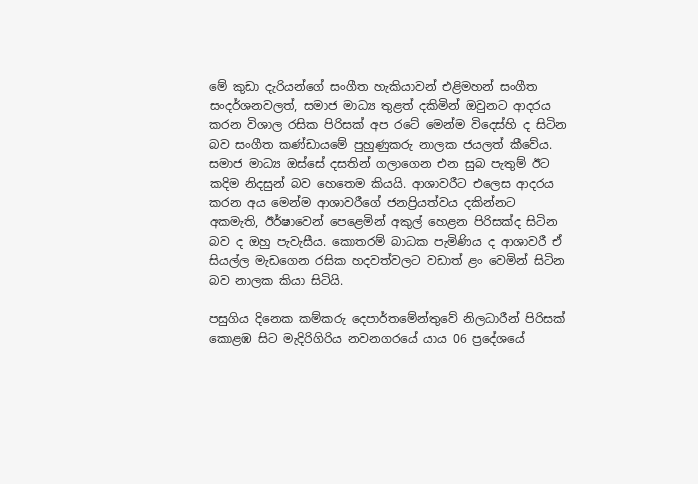මේ කුඩා දැරියන්ගේ සංගීත හැකියාවන් එළිමහන් සංගීත සංදර්ශනවලත්, සමාජ මාධ්‍ය තුළත් දකිමින් ඔවුනට ආදරය කරන විශාල රසික පිරිසක් අප රටේ මෙන්ම විදෙස්හි ද සිටින බව සංගීත කණ්ඩායමේ පුහුණුකරු නාලක ජයලත් කීවේය. සමාජ මාධ්‍ය ඔස්සේ දසතින් ගලාගෙන එන සුබ පැතුම් ඊට කදිම නිදසුන් බව හෙතෙම කියයි. ආශාවරීට එලෙස ආදරය කරන අය මෙන්ම ආශාවරීගේ ජනප්‍රියත්වය දකින්නට අකමැති, ඊර්ෂාවෙන් පෙළෙමින් අකුල් හෙළන පිරිසක්ද සිටින බව ද ඔහු පැවැසීය. කොතරම් බාධක පැමිණිය ද ආශාවරී ඒ සියල්ල මැඩගෙන රසික හදවත්වලට වඩාත් ළං වෙමින් සිටින බව නාලක කියා සිටියි.

පසුගිය දිනෙක කම්කරු දෙපාර්තමේන්තුවේ නිලධාරීන් පිරිසක් කොළඹ සිට මැදිරිගිරිය නවනගරයේ යාය 06 ප්‍රදේශයේ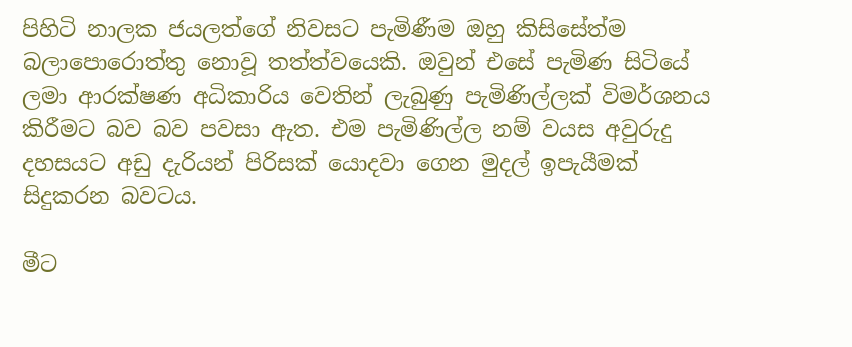පිහිටි නාලක ජයලත්ගේ නිවසට පැමිණීම ඔහු කිසිසේත්ම බලාපොරොත්තු නොවූ තත්ත්වයෙකි. ඔවුන් එසේ පැමිණ සිටියේ ලමා ආරක්ෂණ අධිකාරිය වෙතින් ලැබුණු පැමිණිල්ලක් විමර්ශනය කිරීමට බව බව පවසා ඇත. එම පැමිණිල්ල නම් වයස අවුරුදු දහසයට අඩු දැරියන් පිරිසක් යොදවා ගෙන මුදල් ඉපැයීමක් සිදුකරන බවටය.

මීට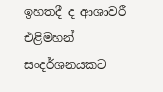ඉහතදී ද ආශාවරී එළිමහන් සංදර්ශනයකට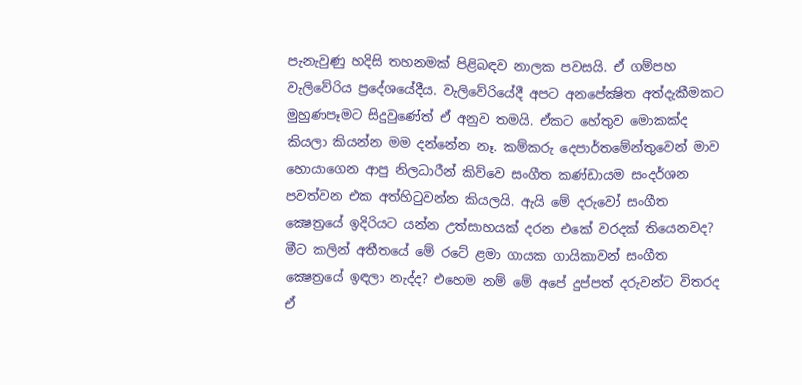පැනැවුණු හදිසි තහනමක් පිළිබඳව නාලක පවසයි. ඒ ගම්පහ වැලිවේරිය ප්‍රදේශයේදීය. වැලිවේරියේදී අපට අනපේක්‍ෂිත අත්දැකීමකට මුහුණපෑමට සිදුවුණේත් ඒ අනුව තමයි. ඒකට හේතුව මොකක්ද කියලා කියන්න මම දන්නේන නෑ. කම්කරු දෙපාර්තමේන්තුවෙන් මාව හොයාගෙන ආපු නිලධාරීන් කිව්වෙ සංගීත කණ්ඩායම සංදර්ශන පවත්වන එක අත්හිටුවන්න කියලයි. ඇයි මේ දරුවෝ සංගීත ක්‍ෂෙත්‍රයේ ඉදිරියට යන්න උත්සාහයක් දරන එකේ වරදක් තියෙනවද? මීට කලින් අතීතයේ මේ රටේ ළමා ගායක ගායිකාවන් සංගීත ක්‍ෂෙත්‍රයේ ඉඳලා නැද්ද? එහෙම නම් මේ අපේ දුප්පත් දරුවන්ට විතරද ඒ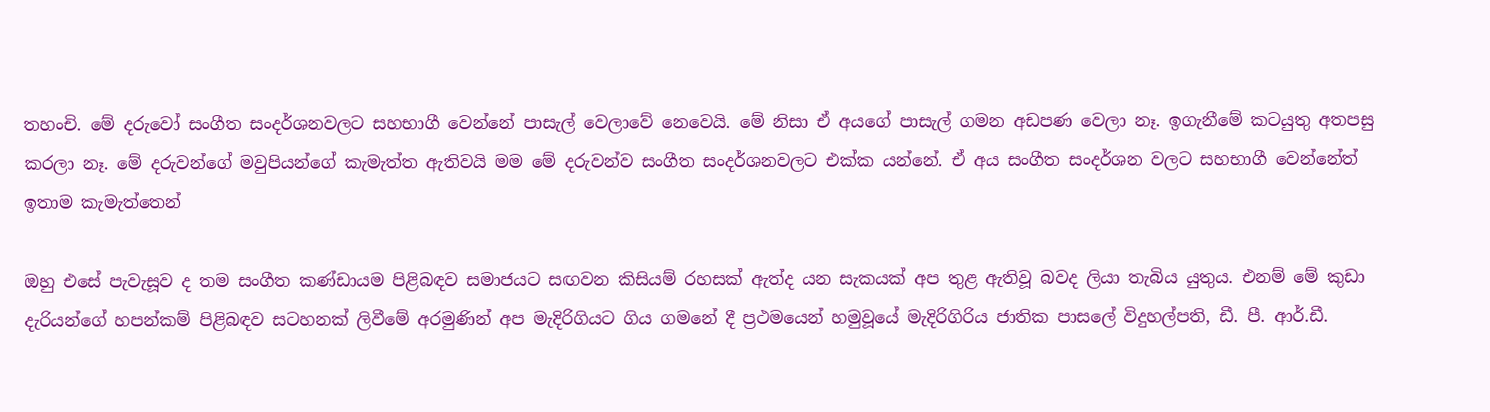තහංචි. මේ දරුවෝ සංගීත සංදර්ශනවලට සහභාගී වෙන්නේ පාසැල් වෙලාවේ නෙවෙයි. මේ නිසා ඒ අයගේ පාසැල් ගමන අඩපණ වෙලා නෑ. ඉගැනීමේ කටයුතු අතපසු කරලා නෑ. මේ දරුවන්ගේ මවුපියන්ගේ කැමැත්ත ඇතිවයි මම මේ දරුවන්ව සංගීත සංදර්ශනවලට එක්ක යන්නේ. ඒ අය සංගීත සංදර්ශන වලට සහභාගී වෙන්නේත් ඉතාම කැමැත්තෙන්

ඔහු එසේ පැවැසූව ද තම සංගීත කණ්ඩායම පිළිබඳව සමාජයට සඟවන කිසියම් රහසක් ඇත්ද යන සැකයක් අප තුළ ඇතිවූ බවද ලියා තැබිය යුතුය. එනම් මේ කුඩා දැරියන්ගේ හපන්කම් පිළිබඳව සටහනක් ලිවීමේ අරමුණින් අප මැදිරිගියට ගිය ගමනේ දී ප්‍රථමයෙන් හමුවූයේ මැදිරිගිරිය ජාතික පාසලේ විදුහල්පති, ඩී. පී. ආර්.ඩී.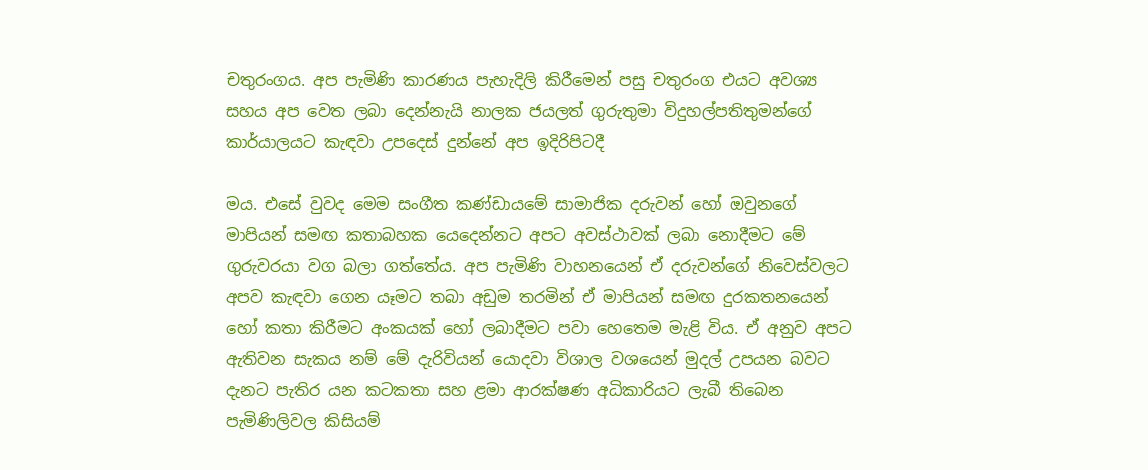චතුරංගය. අප පැමිණි කාරණය පැහැදිලි කිරීමෙන් පසු චතුරංග එයට අවශ්‍ය සහය අප වෙත ලබා දෙන්නැයි නාලක ජයලත් ගුරුතුමා විදුහල්පතිතුමන්ගේ කාර්යාලයට කැඳවා උපදෙස් දුන්නේ අප ඉදිරිපිටදී

මය. එසේ වුවද මෙම සංගීත කණ්ඩායමේ සාමාජික දරුවන් හෝ ඔවුනගේ මාපියන් සමඟ කතාබහක යෙදෙන්නට අපට අවස්ථාවක් ලබා නොදීමට මේ ගුරුවරයා වග බලා ගත්තේය. අප පැමිණි වාහනයෙන් ඒ දරුවන්ගේ නිවෙස්වලට අපව කැඳවා ගෙන යෑමට තබා අඩුම තරමින් ඒ මාපියන් සමඟ දුරකතනයෙන් හෝ කතා කිරීමට අංකයක් හෝ ලබාදීමට පවා හෙතෙම මැළි විය. ඒ අනුව අපට ඇතිවන සැකය නම් මේ දැරිවියන් යොදවා විශාල වශයෙන් මුදල් උපයන බවට දැනට පැතිර යන කටකතා සහ ළමා ආරක්ෂණ අධිකාරියට ලැබී තිබෙන පැමිණිලිවල කිසියම්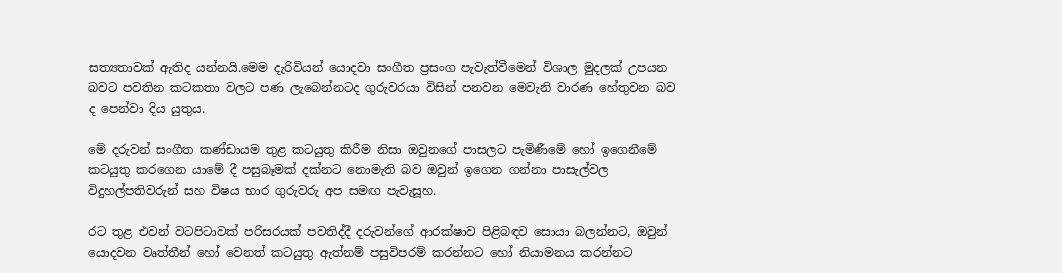සත්‍යතාවක් ඇතිද යන්නයි.මෙම දැරිවියන් යොදවා සංගීත ප්‍රසංග පැවැත්වීමෙන් විශාල මුදලක් උපයන බවට පවතින කටකතා වලට පණ ලැබෙන්නටද ගුරුවරයා විසින් පනවන මෙවැනි වාරණ හේතුවන බව ද පෙන්වා දිය යුතුය.

මේ දරුවන් සංගීත කණ්ඩායම තුළ කටයුතු කිරීම නිසා ඔවුනගේ පාසලට පැමිණීමේ හෝ ඉගෙනීමේ කටයුතු කරගෙන යාමේ දී පසුබෑමක් දක්නට නොමැති බව ඔවුන් ඉගෙන ගන්නා පාසැල්වල විදුහල්පතිවරුන් සහ විෂය භාර ගුරුවරු අප සමඟ පැවැසූහ.

රට තුළ එවන් වටපිටාවක් පරිසරයක් පවතිද්දී දරුවන්ගේ ආරක්ෂාව පිළිබඳව සොයා බලන්නට, ඔවුන් යොදවන වෘත්තීන් හෝ වෙනත් කටයුතු ඇත්නම් පසුවිපරම් කරන්නට හෝ නියාමනය කරන්නට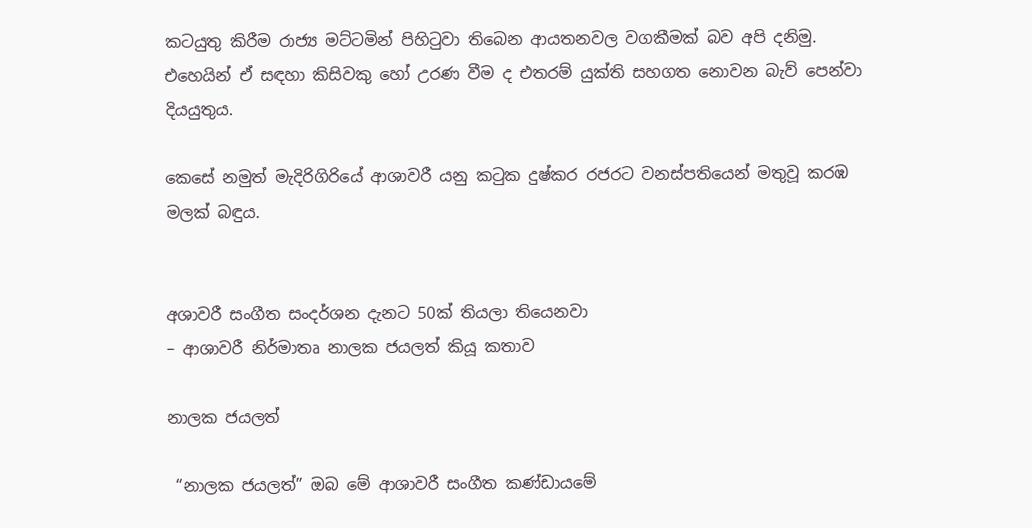කටයුතු කිරීම රාජ්‍ය මට්ටමින් පිහිටුවා තිබෙන ආයතනවල වගකීමක් බව අපි දනිමු. එහෙයින් ඒ සඳහා කිසි‍වකු හෝ උරණ වීම ද එතරම් යුක්ති සහගත නොවන බැව් පෙන්වා දියයුතුය.

කෙසේ නමුත් මැදිරිගිරියේ ආශාවරී යනු කටුක දුෂ්කර රජරට වනස්පතියෙන් මතුවූ කරඹ මලක් බඳුය.


අශාවරී සංගීත සංදර්ශන දැනට 50ක් තියලා තියෙනවා
– ආශාවරී නිර්මාතෘ නාලක ජයලත් කියූ කතාව

නාලක ජයලත්

 “නාලක ජයලත්” ඔබ මේ ආශාවරී සංගීත කණ්ඩායමේ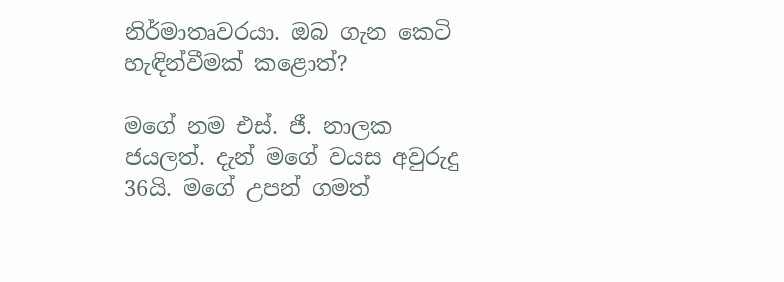නිර්මාතෘවරයා. ඔබ ගැන කෙටි හැඳින්වීමක් කළොත්?

මගේ නම එස්. ජී. නාලක ජයලත්. දැන් මගේ වයස අවුරුදු 36යි. මගේ උපන් ගමත්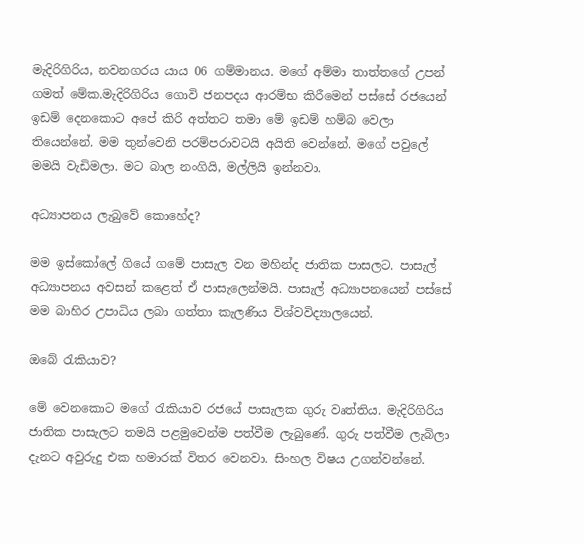මැදිරිගිරිය, නවනගරය යාය 06 ගම්මානය. මගේ අම්මා තාත්තගේ උපන් ගමත් මේක.මැදිරිගිරිය ගොවි ජනපදය ආරම්භ කිරීමෙන් පස්සේ රජයෙන් ඉඩම් දෙනකොට අපේ කිරි අත්තට තමා මේ ඉඩම් හම්බ වෙලා තියෙන්නේ. මම තුන්වෙනි පරම්පරාවටයි අයිති වෙන්නේ. මගේ පවුලේ මමයි වැඩිමලා. මට බාල නංගියි, මල්ලියි ඉන්නවා.

අධ්‍යාපනය ලැබුවේ කොහේද?

මම ඉස්කෝලේ ගියේ ගමේ පාසැල වන මහින්ද ජාතික පාසලට. පාසැල් අධ්‍යාපනය අවසන් කළෙත් ඒ පාසැලෙන්මයි. පාසැල් අධ්‍යාපනයෙන් පස්සේ මම බාහිර උපාධිය ලබා ගත්තා කැලණිය විශ්වවිද්‍යාලයෙන්.

ඔබේ රැකියාව?

මේ වෙනකොට මගේ රැකියාව රජයේ පාසැලක ගුරු වෘත්තිය. මැදිරිගිරිය ජාතික පාසැලට තමයි පළමුවෙන්ම පත්වීම ලැබුණේ. ගුරු පත්වීම ලැබිලා දැනට අවුරුදු එක හමාරක් විතර වෙනවා. සිංහල විෂය උගන්වන්නේ.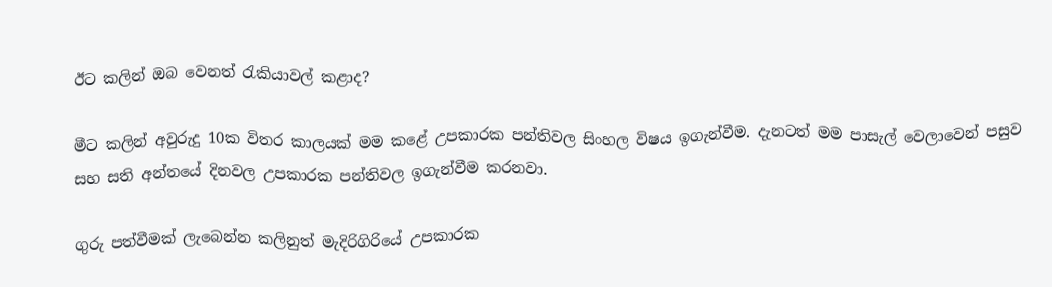ඊට කලින් ඔබ වෙනත් රැකියාවල් කළාද?

මීට කලින් අවුරුදු 10ක විතර කාලයක් මම කළේ උපකාරක පන්තිවල සිංහල විෂය ඉගැන්වීම. දැනටත් මම පාසැල් වෙලාවෙන් පසුව සහ සති අන්තයේ දිනවල උපකාරක පන්තිවල ඉගැන්වීම කරනවා.

ගුරු පත්වීමක් ලැබෙන්න කලිනුත් මැදිරිගිරියේ උපකාරක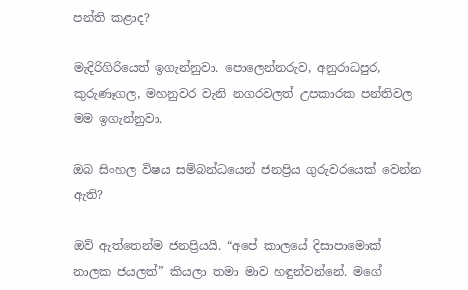පන්ති කළාද?

මැදිරිගිරියෙත් ඉගැන්නුවා. පොලෙන්නරුව, අනුරාධපුර, කුරුණෑගල, මහනුවර වැනි නගරවලත් උපකාරක පන්තිවල මම ඉගැන්නුවා.

ඔබ සිංහල විෂය සම්බන්ධයෙන් ජනප්‍රිය ගුරුවරයෙක් වෙන්න ඇති?

ඔව් ඇත්තෙන්ම ජනප්‍රියයි. “අපේ කාලයේ දිසාපාමොක් නාලක ජයලත්” කියලා තමා මාව හඳුන්වන්නේ. මගේ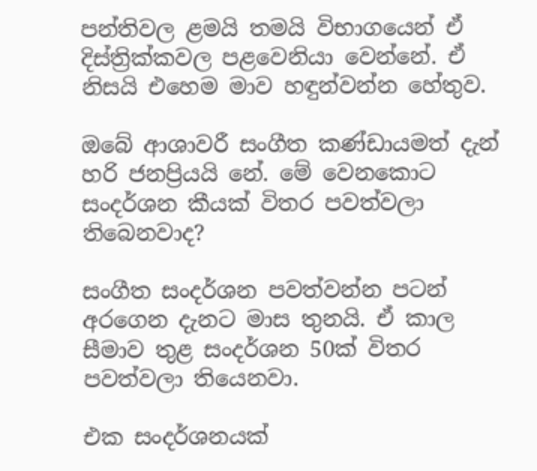පන්තිවල ළමයි තමයි විභාගයෙන් ඒ දිස්ත්‍රික්කවල පළවෙනියා වෙන්නේ. ඒ නිසයි එහෙම මාව හඳුන්වන්න හේතුව.

ඔබේ ආශාවරී සංගීත කණ්ඩායමත් දැන් හරි ජනප්‍රියයි නේ. මේ වෙනකොට සංදර්ශන කීයක් විතර පවත්වලා තිබෙනවාද?

සංගීත සංදර්ශන පවත්වන්න පටන් අරගෙන දැනට මාස තුනයි. ඒ කාල සීමාව තුළ සංදර්ශන 50ක් විතර පවත්වලා තියෙනවා.

එක සංදර්ශනයක්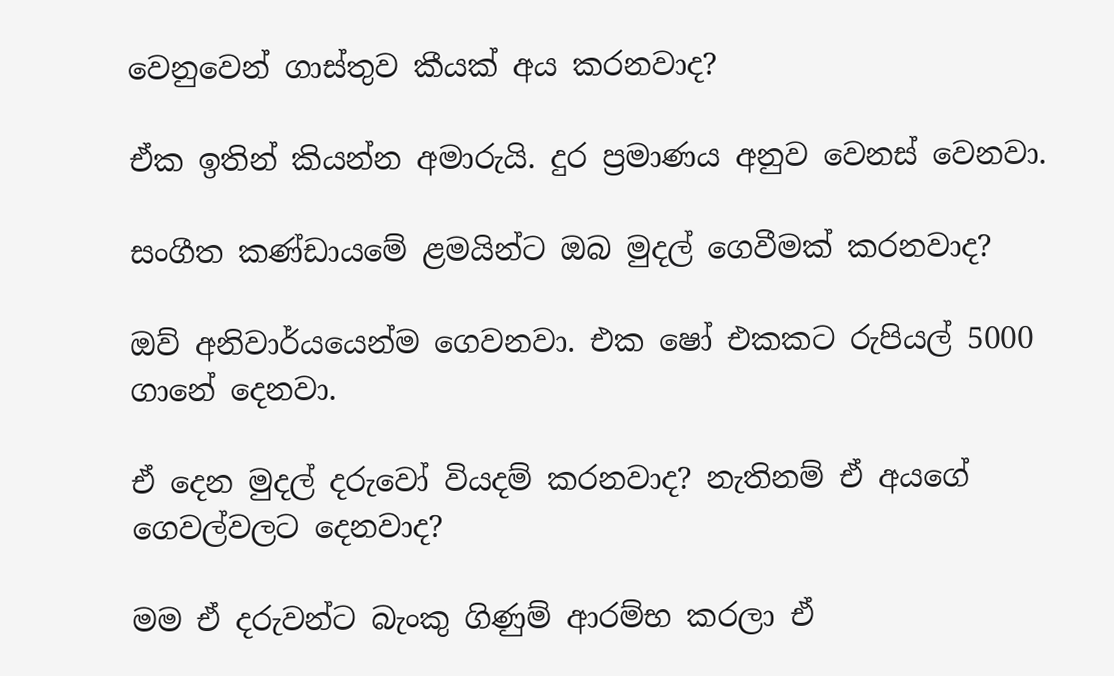වෙනුවෙන් ගාස්තුව කීයක් අය කරනවාද?

ඒක ඉතින් කියන්න අමාරුයි. දුර ප්‍රමාණය අනුව වෙනස් වෙනවා.

සංගීත කණ්ඩායමේ ළමයින්ට ඔබ මුදල් ගෙවීමක් කරනවාද?

ඔව් අනිවාර්යයෙන්ම ගෙවනවා. එක ෂෝ එකකට රුපියල් 5000 ගානේ දෙනවා.

ඒ දෙන මුදල් දරුවෝ වියදම් කරනවාද? නැතිනම් ඒ අයගේ ගෙවල්වලට දෙනවාද?

මම ඒ දරුවන්ට බැංකු ගිණුම් ආරම්භ කරලා ඒ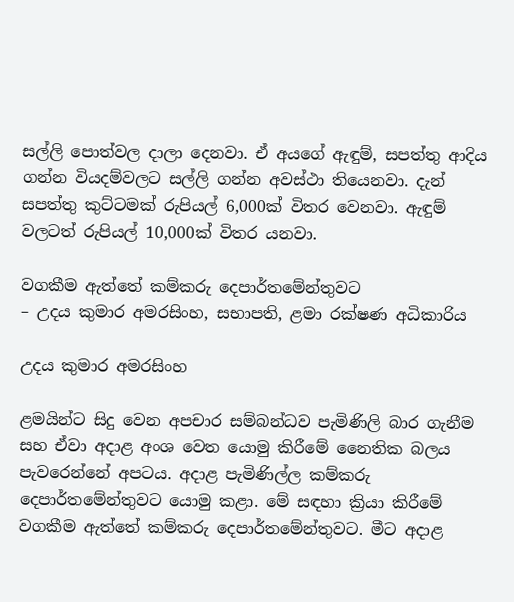සල්ලි පොත්වල දාලා දෙනවා. ඒ අයගේ ඇඳුම්, සපත්තු ආදිය ගන්න වියදම්වලට සල්ලි ගන්න අවස්ථා තියෙනවා. දැන් සපත්තු කුට්ටමක් රුපියල් 6,000ක් විතර වෙනවා. ඇඳුම් වලටත් රුපියල් 10,000ක් විතර යනවා.

වගකීම ඇත්තේ කම්කරු දෙපාර්තමේන්තුවට
– උදය කුමාර අමරසිංහ, සභාපති, ළමා රක්ෂණ අධිකාරිය

උදය කුමාර අමරසිංහ

ළමයින්ට සිදු වෙන අපචාර සම්බන්ධව පැමිණිලි බාර ගැනීම සහ ඒවා අදාළ අංශ වෙත යොමු කිරීමේ නෛතික බලය පැවරෙන්නේ අපටය. අදාළ පැමිණිල්ල කම්කරු දෙපාර්තමේන්තුවට යොමු කළා. මේ සඳහා ක්‍රියා කිරීමේ වගකීම ඇත්තේ කම්කරු දෙපාර්තමේන්තුවට. මීට අදාළ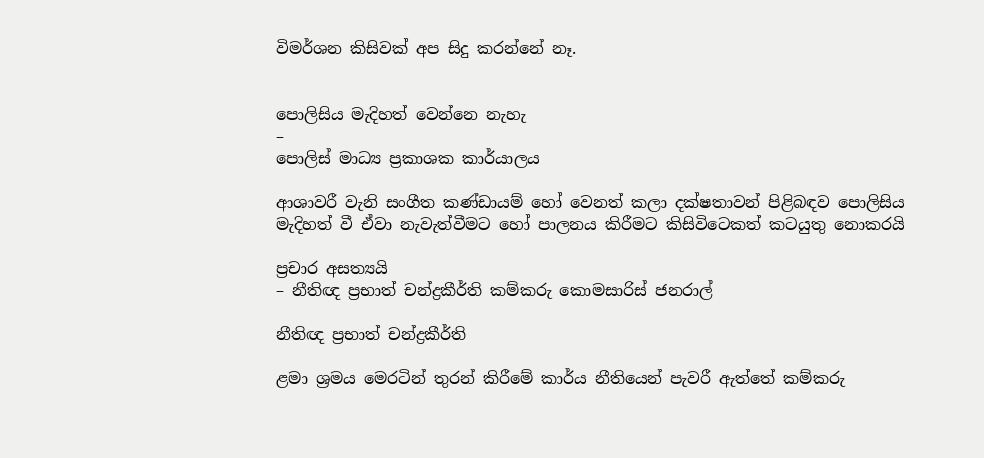විමර්ශන කිසිවක් අප සිදු කරන්නේ නෑ.


පොලිසිය මැදිහත් වෙන්නෙ නැහැ
–
පොලිස් මාධ්‍ය ප්‍රකාශක කාර්යාලය

ආශාවරී වැනි සංගීත කණ්ඩායම් හෝ වෙනත් කලා දක්ෂතාවන් පිළිබඳව පොලිසිය මැදිහත් වී ඒවා නැවැත්වීමට හෝ පාලනය කිරීමට කිසිවිටෙකත් කටයුතු නොකරයි

ප්‍රචාර අසත්‍යයි
– නීතිඥ ප්‍රභාත් චන්ද්‍රකීර්ති කම්කරු කොමසාරිස් ජනරාල්

නීතිඥ ප්‍රභාත් චන්ද්‍රකීර්ති

ළමා ශ්‍රමය මෙරටින් තුරන් කිරීමේ කාර්ය නීතියෙන් පැවරී ඇත්තේ කම්කරු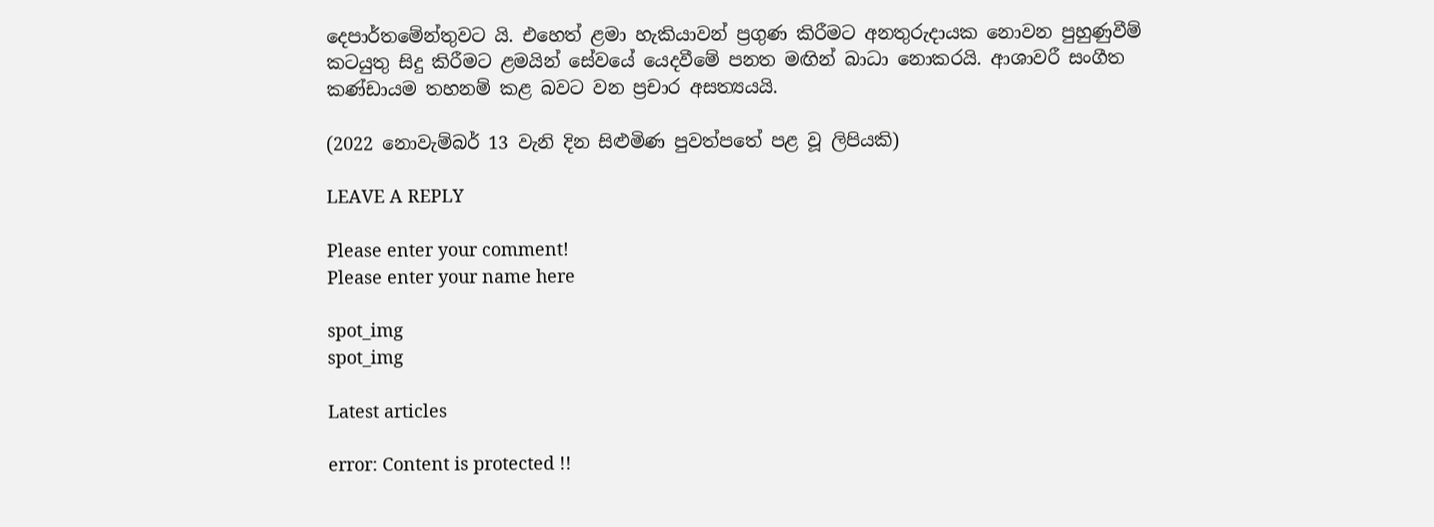දෙපාර්තමේන්තුවට යි. එහෙත් ළමා හැකියාවන් ප්‍රගුණ කිරීමට අනතුරුදායක නොවන පුහුණුවීම් කටයුතු සිදු කිරීමට ළමයින් සේවයේ යෙදවීමේ පනත මඟින් බාධා නොකරයි. ආශාවරී සංගීත කණ්ඩායම තහනම් කළ බවට වන ප්‍රචාර අසත්‍යයයි.

(2022 නොවැම්බර් 13 වැනි දින සිළුමිණ පුවත්පතේ පළ වූ ලිපියකි)

LEAVE A REPLY

Please enter your comment!
Please enter your name here

spot_img
spot_img

Latest articles

error: Content is protected !!